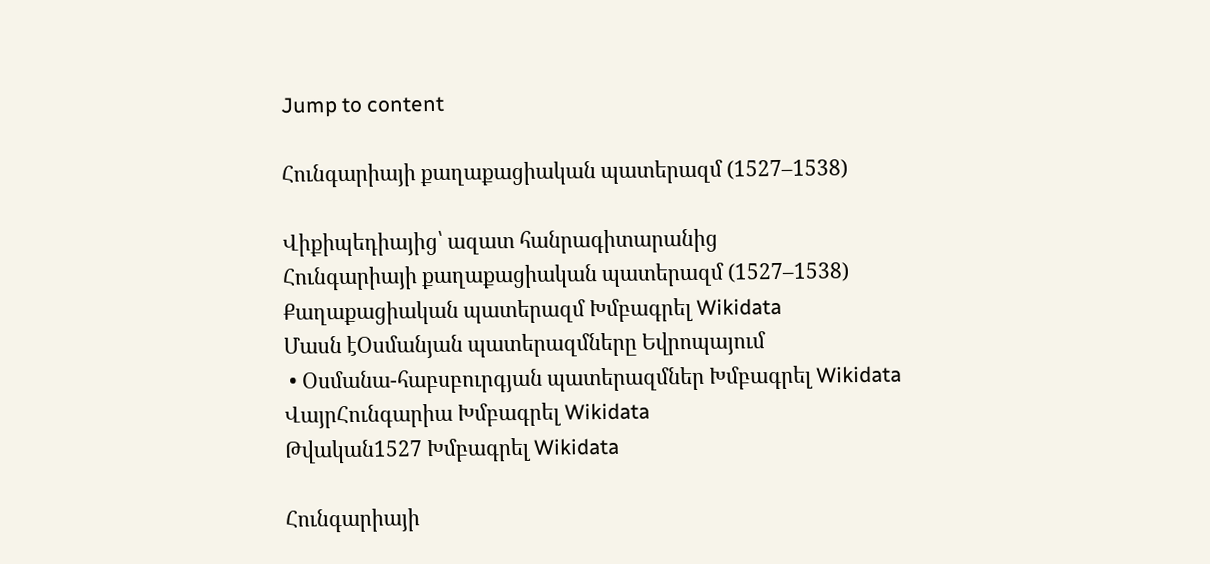Jump to content

Հունգարիայի քաղաքացիական պատերազմ (1527–1538)

Վիքիպեդիայից՝ ազատ հանրագիտարանից
Հունգարիայի քաղաքացիական պատերազմ (1527–1538)
Քաղաքացիական պատերազմ Խմբագրել Wikidata
Մասն էՕսմանյան պատերազմները Եվրոպայում
 • Օսմանա-հաբսբուրգյան պատերազմներ Խմբագրել Wikidata
ՎայրՀունգարիա Խմբագրել Wikidata
Թվական1527 Խմբագրել Wikidata

Հունգարիայի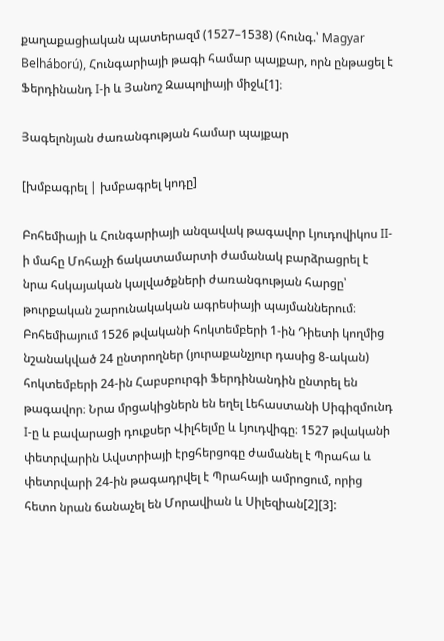քաղաքացիական պատերազմ (1527–1538) (հունգ.՝ Magyar Belháború), Հունգարիայի թագի համար պայքար, որն ընթացել է Ֆերդինանդ I-ի և Յանոշ Զապոլիայի միջև[1]։

Յագելոնյան ժառանգության համար պայքար

[խմբագրել | խմբագրել կոդը]

Բոհեմիայի և Հունգարիայի անզավակ թագավոր Լյուդովիկոս II-ի մահը Մոհաչի ճակատամարտի ժամանակ բարձրացրել է նրա հսկայական կալվածքների ժառանգության հարցը՝ թուրքական շարունակական ագրեսիայի պայմաններում։ Բոհեմիայում 1526 թվականի հոկտեմբերի 1-ին Դիետի կողմից նշանակված 24 ընտրողներ (յուրաքանչյուր դասից 8-ական) հոկտեմբերի 24-ին Հաբսբուրգի Ֆերդինանդին ընտրել են թագավոր։ Նրա մրցակիցներն են եղել Լեհաստանի Սիգիզմունդ I-ը և բավարացի դուքսեր Վիլհելմը և Լյուդվիգը։ 1527 թվականի փետրվարին Ավստրիայի էրցհերցոգը ժամանել է Պրահա և փետրվարի 24-ին թագադրվել է Պրահայի ամրոցում, որից հետո նրան ճանաչել են Մորավիան և Սիլեզիան[2][3]: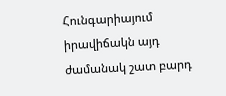Հունգարիայում իրավիճակն այդ ժամանակ շատ բարդ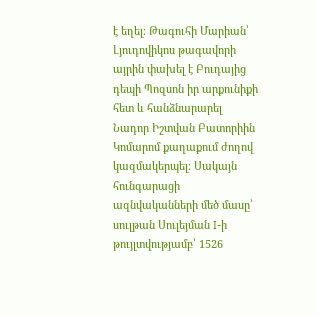է եղել։ Թագուհի Մարիան՝ Լյուդովիկոս թագավորի այրին փախել է Բուդայից դեպի Պոզսոն իր արքունիքի հետ և հանձնարարել Նադոր Իշտվան Բատորիին Կոմարոմ քաղաքում ժողով կազմակերպել։ Սակայն հունգարացի ազնվականների մեծ մասը՝ սուլթան Սուլեյման I-ի թույլտվությամբ՝ 1526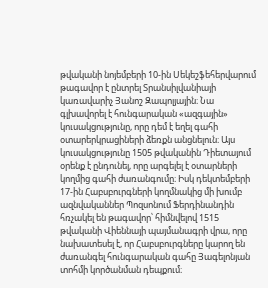թվականի նոյեմբերի 10-ին Սեկեշֆեհերվարում թագավոր է ընտրել Տրանսիլվանիայի կառավարիչ Յանոշ Զապոլյային։ Նա գլխավորել է հունգարական «ազգային» կուսակցությունը, որը դեմ է եղել գահի օտարերկրացիների ձեռքն անցնելուն։ Այս կուսակցությունը 1505 թվականին Դիետայում օրենք է ընդունել, որը արգելել է օտարների կողմից գահի ժառանգումը։ Իսկ դեկտեմբերի 17-ին Հաբսբուրգների կողմնակից մի խումբ ազնվականներ Պոզսոնում Ֆերդինանդին հռչակել են թագավոր՝ հիմնվելով 1515 թվականի Վիեննայի պայմանագրի վրա, որը նախատեսել է, որ Հաբսբուրգները կարող են ժառանգել հունգարական գահը Յագելոնյան տոհմի կործանման դեպքում։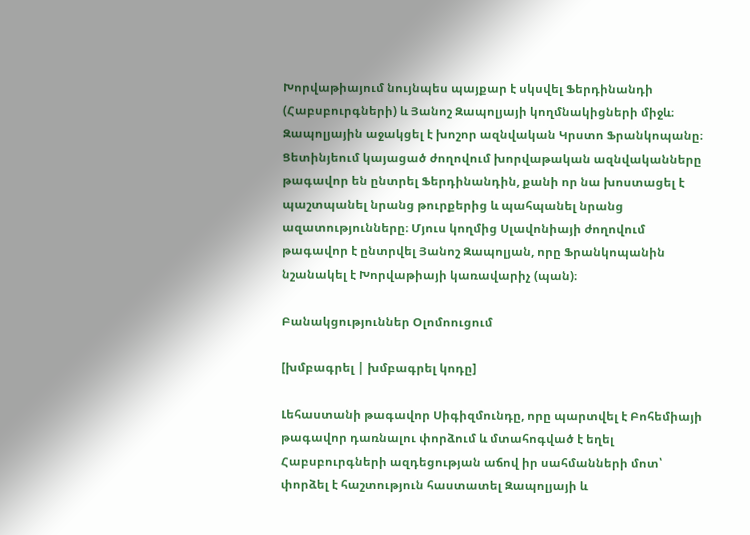Խորվաթիայում նույնպես պայքար է սկսվել Ֆերդինանդի (Հաբսբուրգների) և Յանոշ Զապոլյայի կողմնակիցների միջև։ Զապոլյային աջակցել է խոշոր ազնվական Կրստո Ֆրանկոպանը։ Ցետինյեում կայացած ժողովում խորվաթական ազնվականները թագավոր են ընտրել Ֆերդինանդին, քանի որ նա խոստացել է պաշտպանել նրանց թուրքերից և պահպանել նրանց ազատությունները։ Մյուս կողմից Սլավոնիայի ժողովում թագավոր է ընտրվել Յանոշ Զապոլյան, որը Ֆրանկոպանին նշանակել է Խորվաթիայի կառավարիչ (պան)։

Բանակցություններ Օլոմոուցում

[խմբագրել | խմբագրել կոդը]

Լեհաստանի թագավոր Սիգիզմունդը, որը պարտվել է Բոհեմիայի թագավոր դառնալու փորձում և մտահոգված է եղել Հաբսբուրգների ազդեցության աճով իր սահմանների մոտ՝ փորձել է հաշտություն հաստատել Զապոլյայի և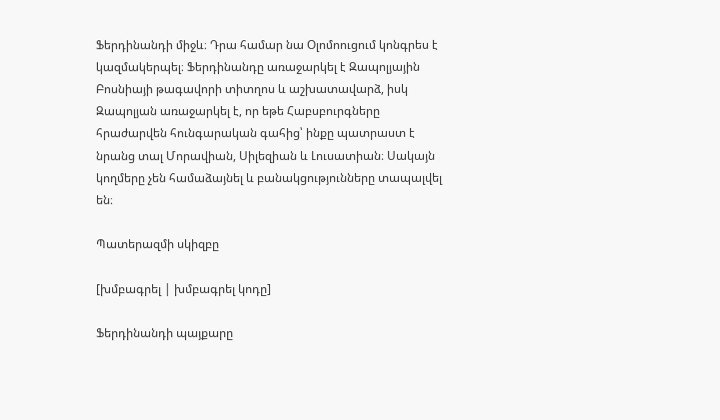Ֆերդինանդի միջև։ Դրա համար նա Օլոմոուցում կոնգրես է կազմակերպել։ Ֆերդինանդը առաջարկել է Զապոլյային Բոսնիայի թագավորի տիտղոս և աշխատավարձ, իսկ Զապոլյան առաջարկել է, որ եթե Հաբսբուրգները հրաժարվեն հունգարական գահից՝ ինքը պատրաստ է նրանց տալ Մորավիան, Սիլեզիան և Լուսատիան։ Սակայն կողմերը չեն համաձայնել և բանակցությունները տապալվել են։

Պատերազմի սկիզբը

[խմբագրել | խմբագրել կոդը]

Ֆերդինանդի պայքարը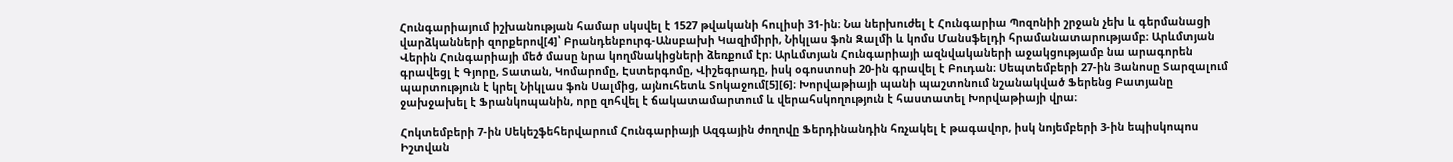Հունգարիայում իշխանության համար սկսվել է 1527 թվականի հուլիսի 31-ին։ Նա ներխուժել է Հունգարիա Պոզոնիի շրջան չեխ և գերմանացի վարձկանների զորքերով[4]՝ Բրանդենբուրգ-Անսբախի Կազիմիրի, Նիկլաս ֆոն Զալմի և կոմս Մանսֆելդի հրամանատարությամբ։ Արևմտյան Վերին Հունգարիայի մեծ մասը նրա կողմնակիցների ձեռքում էր։ Արևմտյան Հունգարիայի ազնվակաների աջակցությամբ նա արագորեն գրավեցլ է Գյորը, Տատան, Կոմարոմը, Էստերգոմը, Վիշեգրադը, իսկ օգոստոսի 20-ին գրավել է Բուդան։ Սեպտեմբերի 27-ին Յանոսը Տարզալում պարտություն է կրել Նիկլաս ֆոն Սալմից, այնուհետև Տոկաջում[5][6]։ Խորվաթիայի պանի պաշտոնում նշանակված Ֆերենց Բատյանը ջախջախել է Ֆրանկոպանին, որը զոհվել է ճակատամարտում և վերահսկողություն է հաստատել Խորվաթիայի վրա։

Հոկտեմբերի 7-ին Սեկեշֆեհերվարում Հունգարիայի Ազգային ժողովը Ֆերդինանդին հռչակել է թագավոր, իսկ նոյեմբերի 3-ին եպիսկոպոս Իշտվան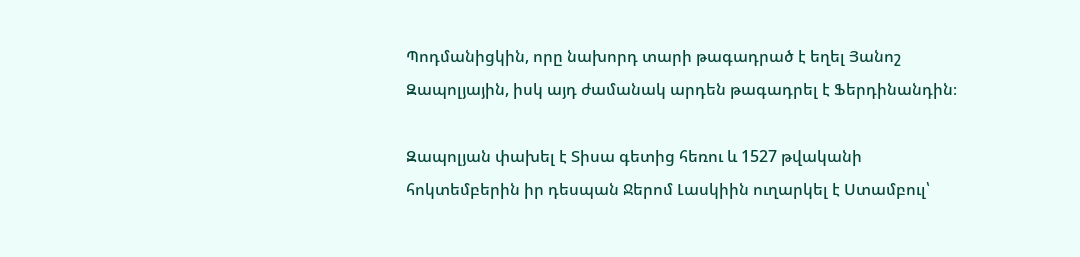Պոդմանիցկին, որը նախորդ տարի թագադրած է եղել Յանոշ Զապոլյային, իսկ այդ ժամանակ արդեն թագադրել է Ֆերդինանդին։

Զապոլյան փախել է Տիսա գետից հեռու և 1527 թվականի հոկտեմբերին իր դեսպան Ջերոմ Լասկիին ուղարկել է Ստամբուլ՝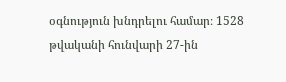օգնություն խնդրելու համար։ 1528 թվականի հունվարի 27-ին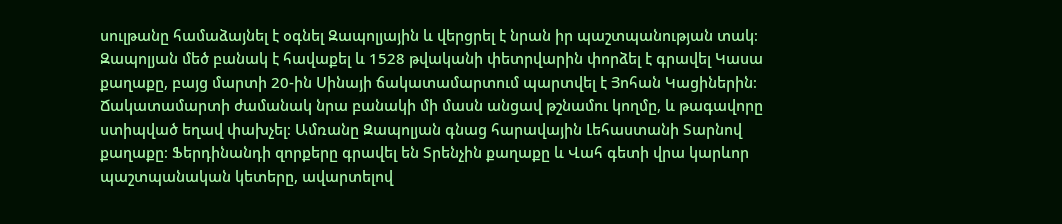սուլթանը համաձայնել է օգնել Զապոլյային և վերցրել է նրան իր պաշտպանության տակ։ Զապոլյան մեծ բանակ է հավաքել և 1528 թվականի փետրվարին փորձել է գրավել Կասա քաղաքը, բայց մարտի 20-ին Սինայի ճակատամարտում պարտվել է Յոհան Կացիներին։ Ճակատամարտի ժամանակ նրա բանակի մի մասն անցավ թշնամու կողմը, և թագավորը ստիպված եղավ փախչել։ Ամռանը Զապոլյան գնաց հարավային Լեհաստանի Տարնով քաղաքը։ Ֆերդինանդի զորքերը գրավել են Տրենչին քաղաքը և Վահ գետի վրա կարևոր պաշտպանական կետերը, ավարտելով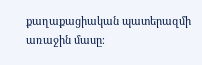քաղաքացիական պատերազմի առաջին մասը։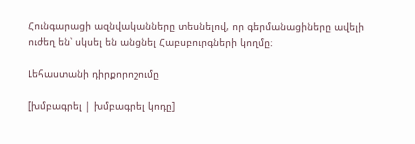Հունգարացի ազնվականները տեսնելով, որ գերմանացիները ավելի ուժեղ են՝ սկսել են անցնել Հաբսբուրգների կողմը։

Լեհաստանի դիրքորոշումը

[խմբագրել | խմբագրել կոդը]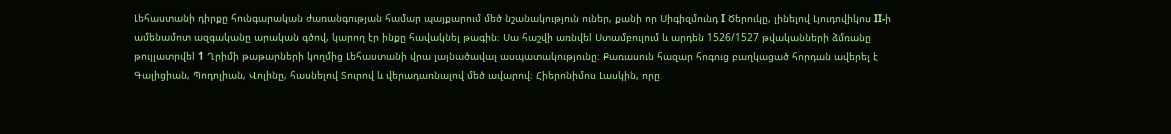Լեհաստանի դիրքը հունգարական ժառանգության համար պայքարում մեծ նշանակություն ուներ, քանի որ Սիգիզմունդ I Ծերուկը, լինելով Լյուդովիկոս II-ի ամենամոտ ազգականը արական գծով, կարող էր ինքը հավակնել թագին։ Սա հաշվի առնվեl Ստամբուլում և արդեն 1526/1527 թվականների ձմռանը թույլատրվեl 1 Ղրիմի թաթարների կողմից Լեհաստանի վրա լայնածավալ ասպատակությունը։ Քառասուն հազար հոգուց բաղկացած հորդան ավերել է Գալիցիան, Պոդոլիան, Վոլինը, հասնելով Տուրով և վերադառնալով մեծ ավարով։ Հիերոնիմոս Լասկին, որը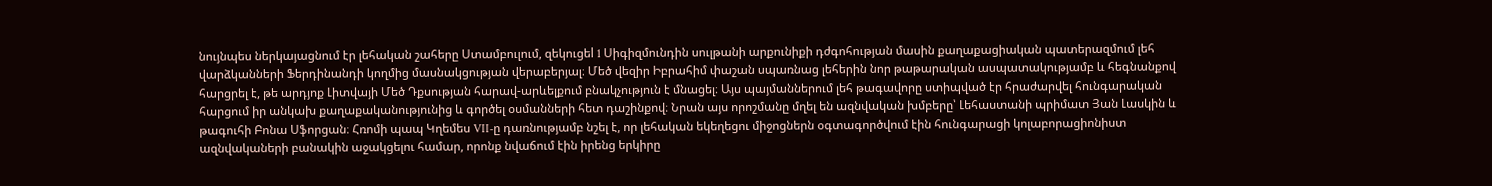նույնպես ներկայացնում էր լեհական շահերը Ստամբուլում, զեկուցեl 1 Սիգիզմունդին սուլթանի արքունիքի դժգոհության մասին քաղաքացիական պատերազմում լեհ վարձկանների Ֆերդինանդի կողմից մասնակցության վերաբերյալ։ Մեծ վեզիր Իբրահիմ փաշան սպառնաց լեհերին նոր թաթարական ասպատակությամբ և հեգնանքով հարցրել է, թե արդյոք Լիտվայի Մեծ Դքսության հարավ-արևելքում բնակչություն է մնացել։ Այս պայմաններում լեհ թագավորը ստիպված էր հրաժարվել հունգարական հարցում իր անկախ քաղաքականությունից և գործել օսմանների հետ դաշինքով։ Նրան այս որոշմանը մղել են ազնվական խմբերը՝ Լեհաստանի պրիմատ Յան Լասկին և թագուհի Բոնա Սֆորցան։ Հռոմի պապ Կղեմես VII-ը դառնությամբ նշել է, որ լեհական եկեղեցու միջոցներն օգտագործվում էին հունգարացի կոլաբորացիոնիստ ազնվակաների բանակին աջակցելու համար, որոնք նվաճում էին իրենց երկիրը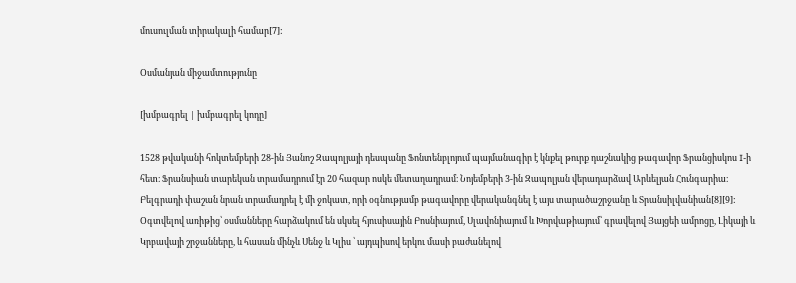մուսուլման տիրակալի համար[7]:

Օսմանյան միջամտությունը

[խմբագրել | խմբագրել կոդը]

1528 թվականի հոկտեմբերի 28-ին Յանոշ Զապոլյայի դեսպանը Ֆոնտենբլոյում պայմանագիր է կնքել թուրք դաշնակից թագավոր Ֆրանցիսկոս I-ի հետ։ Ֆրանսիան տարեկան տրամադրում էր 20 հազար ոսկե մետաղադրամ։ Նոյեմբերի 3-ին Զապոլյան վերադարձավ Արևելյան Հունգարիա։ Բելգրադի փաշան նրան տրամադրել է մի ջոկատ, որի օգնությամբ թագավորը վերականգնել է այս տարածաշրջանը և Տրանսիլվանիան[8][9]: Օգտվելով առիթից՝ օսմանները հարձակում են սկսել հյուսիսային Բոսնիայում, Սլավոնիայում և Խորվաթիայում՝ գրավելով Յայցեի ամրոցը, Լիկայի և Կրբավայի շրջանները, և հասան մինչև Սենջ և Կլիս ՝ այդպիսով երկու մասի բաժանելով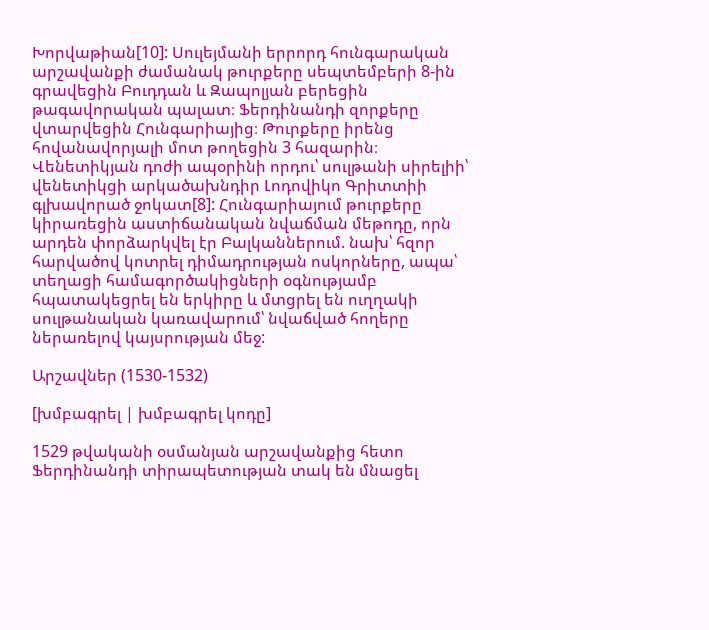Խորվաթիան[10]: Սուլեյմանի երրորդ հունգարական արշավանքի ժամանակ թուրքերը սեպտեմբերի 8-ին գրավեցին Բուդդան և Զապոլյան բերեցին թագավորական պալատ։ Ֆերդինանդի զորքերը վտարվեցին Հունգարիայից։ Թուրքերը իրենց հովանավորյալի մոտ թողեցին 3 հազարին։ Վենետիկյան դոժի ապօրինի որդու՝ սուլթանի սիրելիի՝ վենետիկցի արկածախնդիր Լոդովիկո Գրիտտիի գլխավորած ջոկատ[8]: Հունգարիայում թուրքերը կիրառեցին աստիճանական նվաճման մեթոդը, որն արդեն փորձարկվել էր Բալկաններում. նախ՝ հզոր հարվածով կոտրել դիմադրության ոսկորները, ապա՝ տեղացի համագործակիցների օգնությամբ հպատակեցրել են երկիրը և մտցրել են ուղղակի սուլթանական կառավարում՝ նվաճված հողերը ներառելով կայսրության մեջ:

Արշավներ (1530-1532)

[խմբագրել | խմբագրել կոդը]

1529 թվականի օսմանյան արշավանքից հետո Ֆերդինանդի տիրապետության տակ են մնացել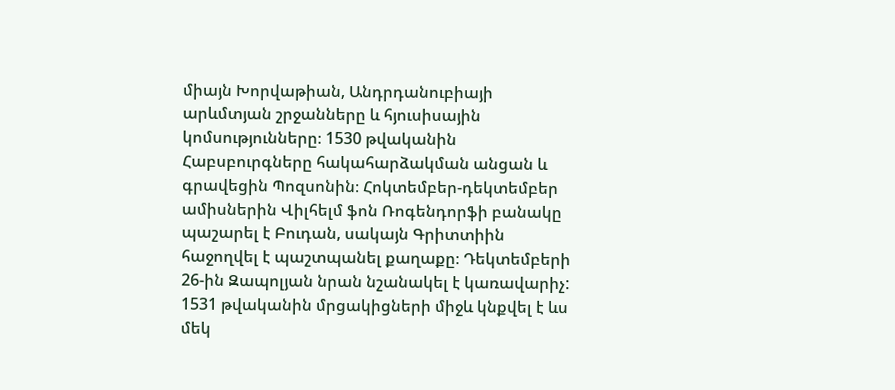միայն Խորվաթիան, Անդրդանուբիայի արևմտյան շրջանները և հյուսիսային կոմսությունները։ 1530 թվականին Հաբսբուրգները հակահարձակման անցան և գրավեցին Պոզսոնին։ Հոկտեմբեր-դեկտեմբեր ամիսներին Վիլհելմ ֆոն Ռոգենդորֆի բանակը պաշարել է Բուդան, սակայն Գրիտտիին հաջողվել է պաշտպանել քաղաքը։ Դեկտեմբերի 26-ին Զապոլյան նրան նշանակել է կառավարիչ: 1531 թվականին մրցակիցների միջև կնքվել է ևս մեկ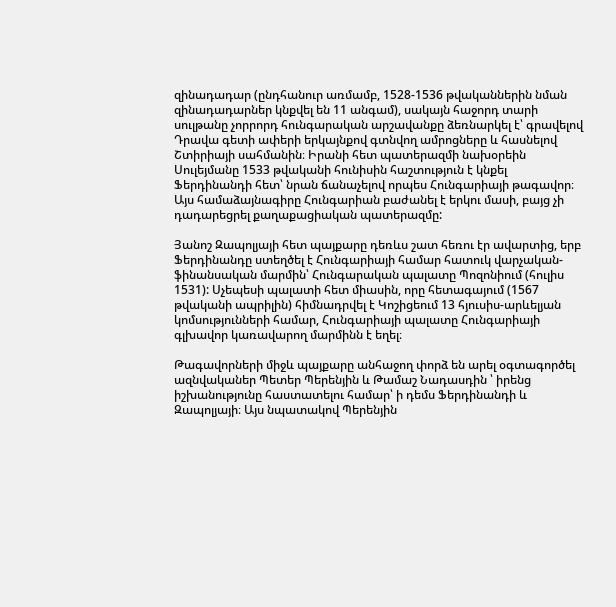զինադադար (ընդհանուր առմամբ, 1528-1536 թվականներին նման զինադադարներ կնքվել են 11 անգամ), սակայն հաջորդ տարի սուլթանը չորրորդ հունգարական արշավանքը ձեռնարկել է՝ գրավելով Դրավա գետի ափերի երկայնքով գտնվող ամրոցները և հասնելով Շտիրիայի սահմանին։ Իրանի հետ պատերազմի նախօրեին Սուլեյմանը 1533 թվականի հունիսին հաշտություն է կնքել Ֆերդինանդի հետ՝ նրան ճանաչելով որպես Հունգարիայի թագավոր։ Այս համաձայնագիրը Հունգարիան բաժանել է երկու մասի, բայց չի դադարեցրել քաղաքացիական պատերազմը:

Յանոշ Զապոլյայի հետ պայքարը դեռևս շատ հեռու էր ավարտից, երբ Ֆերդինանդը ստեղծել է Հունգարիայի համար հատուկ վարչական-ֆինանսական մարմին՝ Հունգարական պալատը Պոզոնիում (հուլիս 1531): Սչեպեսի պալատի հետ միասին, որը հետագայում (1567 թվականի ապրիլին) հիմնադրվել է Կոշիցեում 13 հյուսիս-արևելյան կոմսությունների համար, Հունգարիայի պալատը Հունգարիայի գլխավոր կառավարող մարմինն է եղել։

Թագավորների միջև պայքարը անհաջող փորձ են արել օգտագործել ազնվականեր Պետեր Պերենյին և Թամաշ Նադասդին ՝ իրենց իշխանությունը հաստատելու համար՝ ի դեմս Ֆերդինանդի և Զապոլյայի։ Այս նպատակով Պերենյին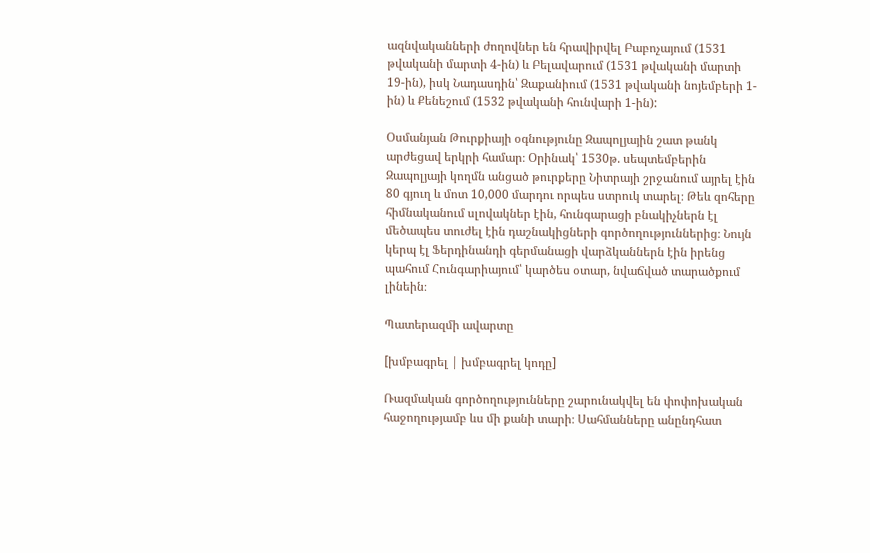ազնվականների ժողովներ են հրավիրվել Բաբոչայում (1531 թվականի մարտի 4-ին) և Բելավարում (1531 թվականի մարտի 19-ին), իսկ Նադասդին՝ Զաքանիում (1531 թվականի նոյեմբերի 1-ին) և Քենեշում (1532 թվականի հունվարի 1-ին):

Օսմանյան Թուրքիայի օգնությունը Զապոլյային շատ թանկ արժեցավ երկրի համար։ Օրինակ՝ 1530թ. սեպտեմբերին Զապոլյայի կողմն անցած թուրքերը Նիտրայի շրջանում այրել էին 80 գյուղ և մոտ 10,000 մարդու որպես ստրուկ տարել։ Թեև զոհերը հիմնականում սլովակներ էին, հունգարացի բնակիչներն էլ մեծապես տուժել էին դաշնակիցների գործողություններից։ Նույն կերպ էլ Ֆերդինանդի գերմանացի վարձկաններն էին իրենց պահում Հունգարիայում՝ կարծես օտար, նվաճված տարածքում լինեին։

Պատերազմի ավարտը

[խմբագրել | խմբագրել կոդը]

Ռազմական գործողությունները շարունակվել են փոփոխական հաջողությամբ ևս մի քանի տարի։ Սահմանները անընդհատ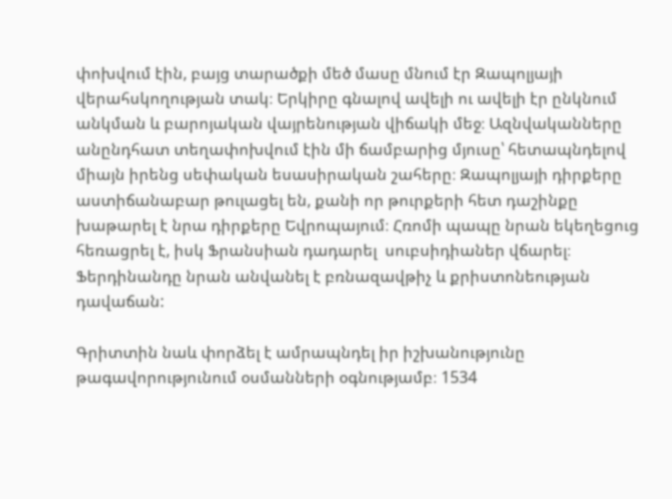փոխվում էին, բայց տարածքի մեծ մասը մնում էր Զապոլյայի վերահսկողության տակ։ Երկիրը գնալով ավելի ու ավելի էր ընկնում անկման և բարոյական վայրենության վիճակի մեջ։ Ազնվականները անընդհատ տեղափոխվում էին մի ճամբարից մյուսը՝ հետապնդելով միայն իրենց սեփական եսասիրական շահերը։ Զապոլյայի դիրքերը աստիճանաբար թուլացել են, քանի որ թուրքերի հետ դաշինքը խաթարել է նրա դիրքերը Եվրոպայում։ Հռոմի պապը նրան եկեղեցուց հեռացրել է, իսկ Ֆրանսիան դադարել  սուբսիդիաներ վճարել։ Ֆերդինանդը նրան անվանել է բռնազավթիչ և քրիստոնեության դավաճան:

Գրիտտին նաև փորձել է ամրապնդել իր իշխանությունը թագավորությունում օսմանների օգնությամբ։ 1534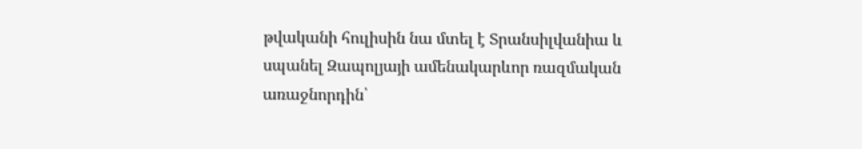թվականի հուլիսին նա մտել է Տրանսիլվանիա և սպանել Զապոլյայի ամենակարևոր ռազմական առաջնորդին՝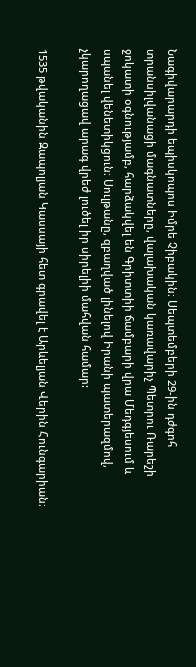Նագիվարարդի եպիսկոպոս Իմրե Չիբակին։ Սեպտեմբերի 29-ին դժգոհ տրանսիլվանացի մագնատները, վալախական կառավարիչ Պետրու Ռարեշի ջոկատի օգնությամբ, հարձակվել են Գրիտտիի ճամբարի վրա Մեդգյեսում և սպանել վենետիկցուն։ Սուլթանը, զբաղված լինելով Իրանի պատերազմով, չկարողացավ արագ վրեժ լուծել իր սիրելիի մահվան համար:

1535 թվականին Զապոլյան Կասսայի հետ գրավել է Արևելյան Վերին Հունգարիան։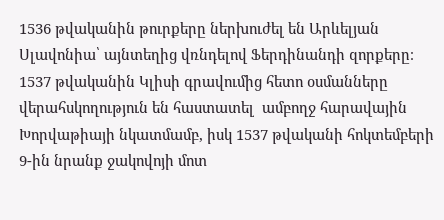1536 թվականին թուրքերը ներխուժել են Արևելյան Սլավոնիա՝ այնտեղից վռնդելով Ֆերդինանդի զորքերը։ 1537 թվականին Կլիսի գրավումից հետո օսմանները վերահսկողություն են հաստատել  ամբողջ հարավային Խորվաթիայի նկատմամբ, իսկ 1537 թվականի հոկտեմբերի 9-ին նրանք ջակովոյի մոտ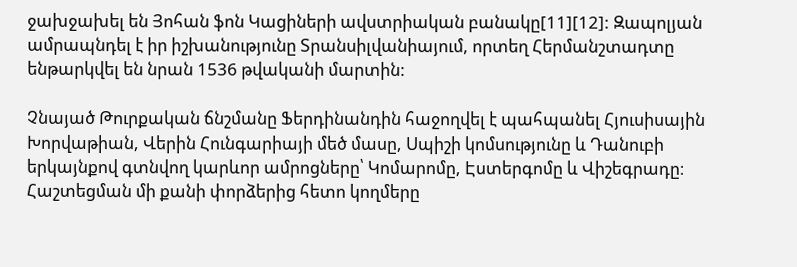ջախջախել են Յոհան ֆոն Կացիների ավստրիական բանակը[11][12]: Զապոլյան ամրապնդել է իր իշխանությունը Տրանսիլվանիայում, որտեղ Հերմանշտադտը ենթարկվել են նրան 1536 թվականի մարտին:

Չնայած Թուրքական ճնշմանը Ֆերդինանդին հաջողվել է պահպանել Հյուսիսային Խորվաթիան, Վերին Հունգարիայի մեծ մասը, Սպիշի կոմսությունը և Դանուբի երկայնքով գտնվող կարևոր ամրոցները՝ Կոմարոմը, Էստերգոմը և Վիշեգրադը։ Հաշտեցման մի քանի փորձերից հետո կողմերը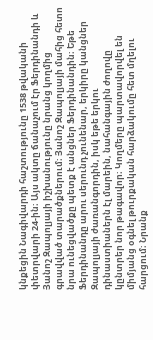կնքեցին Նագիվարդի հաշտությունը 1538 թվականի փետրվարի 24-ին։ Այս ակտը ճանաչում էր Ֆերդինանդի և Յանոշ Զապոլյայի իշխանությունը նրանց կողմից գրավված տարածքներում։ Յանոշ Զապոլյայի մահից հետո նրա ունեցվածքը պետք է անցներ Ֆերդինանդին։ Եթե Ֆերդինանդը արու սերունդ չունենար, երկիրը կանցներ Զապոլյայի ժառանգորդին, իսկ եթե երկու դինաստիաներն էլ մարեին, նահանգային ժողովը կընտրեր նոր թագավոր։ Կողմերը պարտավորվել են միմյանց օգնել թուրքական հարձակումը հետ մղելու հարցում։ Նրանք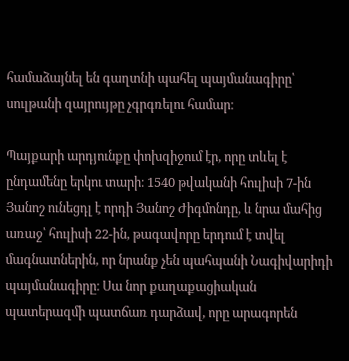համաձայնել են գաղտնի պահել պայմանագիրը՝ սուլթանի զայրույթը չգրգռելու համար։

Պայքարի արդյունքը փոխզիջում էր, որը տևել է ընդամենը երկու տարի։ 1540 թվականի հուլիսի 7-ին Յանոշ ունեցդլ է որդի Յանոշ Ժիգմոնդը, և նրա մահից առաջ՝ հուլիսի 22-ին, թագավորը երդում է տվել մագնատներին, որ նրանք չեն պահպանի Նագիվարիդի պայմանագիրը։ Սա նոր քաղաքացիական պատերազմի պատճառ դարձավ, որը արագորեն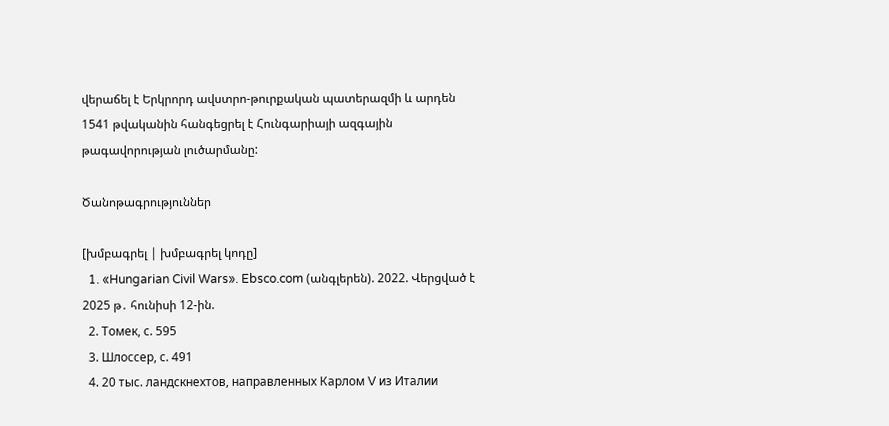վերաճել է Երկրորդ ավստրո-թուրքական պատերազմի և արդեն 1541 թվականին հանգեցրել է Հունգարիայի ազգային թագավորության լուծարմանը:

Ծանոթագրություններ

[խմբագրել | խմբագրել կոդը]
  1. «Hungarian Civil Wars». Ebsco.com (անգլերեն). 2022. Վերցված է 2025 թ․ հունիսի 12-ին.
  2. Томек, с. 595
  3. Шлоссер, с. 491
  4. 20 тыс. ландскнехтов, направленных Карлом V из Италии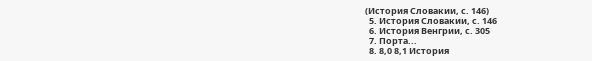(История Словакии, с. 146)
  5. История Словакии, с. 146
  6. История Венгрии, с. 305
  7. Порта...
  8. 8,0 8,1 История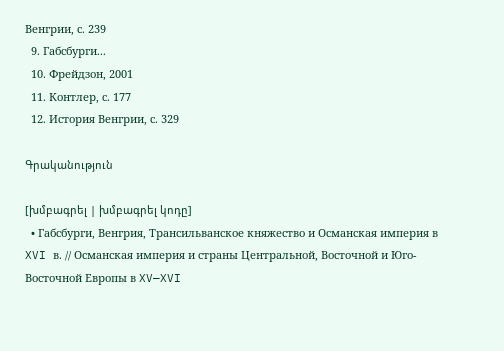Венгрии, с. 239
  9. Габсбурги...
  10. Фрейдзон, 2001
  11. Контлер, с. 177
  12. История Венгрии, с. 329

Գրականություն

[խմբագրել | խմբագրել կոդը]
  • Габсбурги, Венгрия, Трансильванское княжество и Османская империя в XVI в. // Османская империя и страны Центральной, Восточной и Юго-Восточной Европы в XV—XVI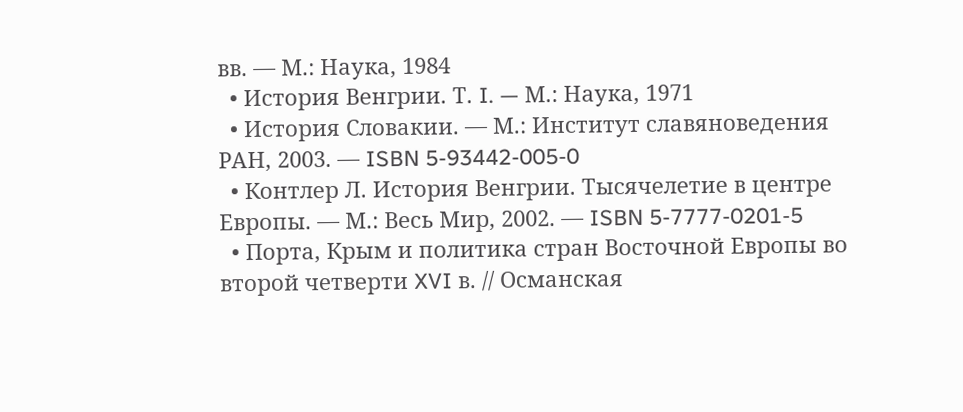вв. — М.: Наука, 1984
  • История Венгрии. Т. I. — М.: Наука, 1971
  • История Словакии. — М.: Институт славяноведения РАН, 2003. — ISBN 5-93442-005-0
  • Контлер Л. История Венгрии. Тысячелетие в центре Европы. — М.: Весь Мир, 2002. — ISBN 5-7777-0201-5
  • Порта, Крым и политика стран Восточной Европы во второй четверти XVI в. // Османская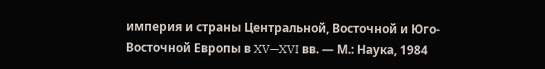империя и страны Центральной, Восточной и Юго-Восточной Европы в XV—XVI вв. — М.: Наука, 1984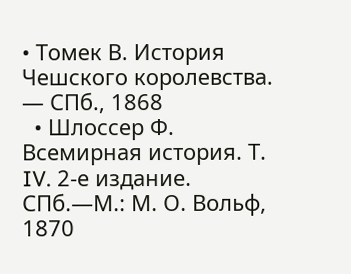• Томек В. История Чешского королевства. — СПб., 1868
  • Шлоссер Ф. Всемирная история. Т. IV. 2-е издание. СПб.—М.: М. О. Вольф, 1870